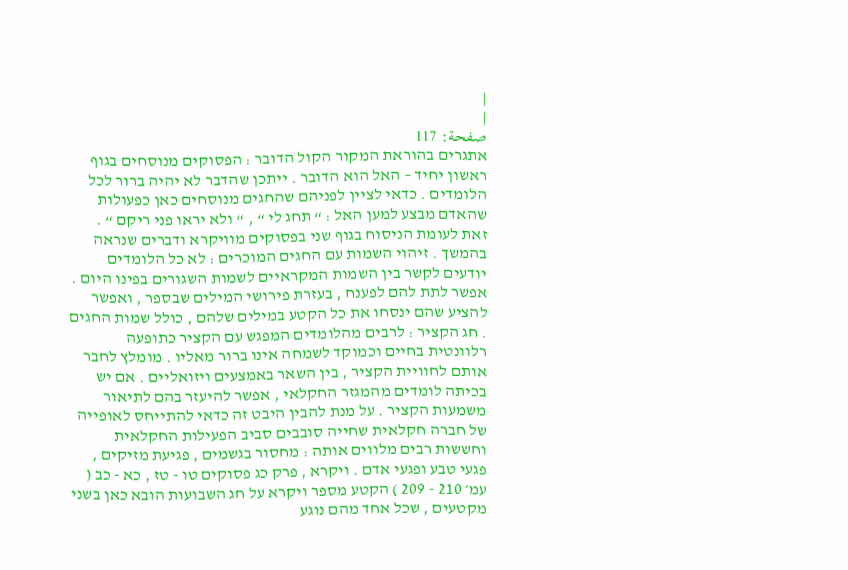|
|
صفحة: 117
אתגרים בהוראת המקור הקול הדובר : הפסוקים מנוסחים בגוף ראשון יחיד – האל הוא הדובר . ייתכן שהדבר לא יהיה ברור לכל הלומדים . כדאי לציין לפניהם שהחגים מנוסחים כאן כפעולות שהאדם מבצע למען האל : “ תחג לי “ , “ ולא יראו פני ריקם “ . זאת לעומת הניסוח בגוף שני בפסוקים מוויקרא ודברים שנראה בהמשך . זיהוי השמות עם החגים המוכרים : לא כל הלומדים יודעים לקשר בין השמות המקראיים לשמות השגורים בפינו היום . אפשר לתת להם לפענח , בעזרת פירושי המילים שבספר , ואפשר להציע שהם ינסחו את כל הקטע במילים שלהם , כולל שמות החגים . חג הקציר : לרבים מהלומדים המפגש עם הקציר כתופעה רלוונטית בחיים וכמוקד לשמחה אינו ברור מאליו . מומלץ לחבר אותם לחוויית הקציר , בין השאר באמצעים ויזואליים . אם יש בכיתה לומדים מהמגזר החקלאי , אפשר להיעזר בהם לתיאור משמעות הקציר . על מנת להבין היבט זה כדאי להתייחס לאופייה של חברה חקלאית שחייה סובבים סביב הפעילות החקלאית וחששות רבים מלווים אותה : מחסור בגשמים , פגיעת מזיקים , פגעי טבע ופגעי אדם . ויקרא , פרק כג פסוקים טו - טז , כא - כב ( עמ׳ 210 - 209 ) הקטע מספר ויקרא על חג השבועות הובא כאן בשני מקטעים , שכל אחד מהם נוגע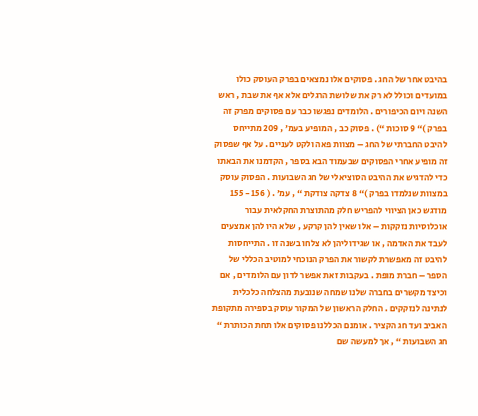בהיבט אחר של החג . פסוקים אלו נמצאים בפרק העוסק כולו במועדים וכולל לא רק את שלושת הרגלים אלא אף את שבת , ראש השנה ויום הכיפורים . הלומדים נפגשו כבר עם פסוקים מפרק זה בפרק )“ 9 סוכות “) . פסוק כב , המופיע בעמ׳ , 209 מתייחס להיבט החברתי של החג – מצוות פאה ולקט לעניים . על אף שפסוק זה מופיע אחרי הפסוקים שבעמוד הבא בספר , הקדמנו את הבאתו כדי להדגיש את ההיבט הסוציאלי של חג השבועות . הפסוק עוסק במצוות שנלמדו בפרק )“ 8 צדקה צודקת “ , עמ׳ . ( 156 - 155 מודגש כאן הציווי להפריש חלק מהתוצרת החקלאית עבור אוכלוסיות נזקקות – אלו שאין להן קרקע , שלא היו להן אמצעים לעבד את האדמה , או שגידוליהן לא צלחו בשנה זו . התייחסות להיבט זה מאפשרת לקשור את הפרק הנוכחי למוטיב הכללי של הספר – חברת מופת . בעקבות זאת אפשר לדון עם הלומדים , אם וכיצד מקשרים בחברה שלנו שמחה שנובעת מהצלחה כלכלית לנתינה לנזקקים . החלק הראשון של המקור עוסק בספירה מתקופת האביב ועד חג הקציר . אומנם הכללנו פסוקים אלו תחת הכותרת “ חג השבועות “ , אך למעשה שם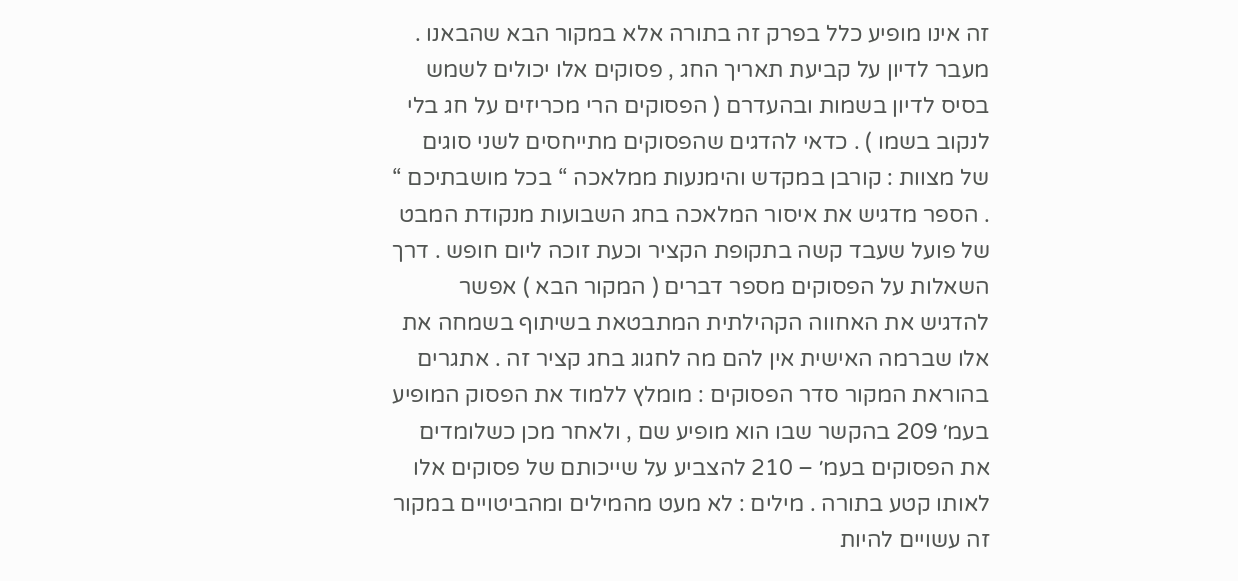זה אינו מופיע כלל בפרק זה בתורה אלא במקור הבא שהבאנו . מעבר לדיון על קביעת תאריך החג , פסוקים אלו יכולים לשמש בסיס לדיון בשמות ובהעדרם ( הפסוקים הרי מכריזים על חג בלי לנקוב בשמו ) . כדאי להדגים שהפסוקים מתייחסים לשני סוגים של מצוות : קורבן במקדש והימנעות ממלאכה “ בכל מושבתיכם “ . הספר מדגיש את איסור המלאכה בחג השבועות מנקודת המבט של פועל שעבד קשה בתקופת הקציר וכעת זוכה ליום חופש . דרך השאלות על הפסוקים מספר דברים ( המקור הבא ) אפשר להדגיש את האחווה הקהילתית המתבטאת בשיתוף בשמחה את אלו שברמה האישית אין להם מה לחגוג בחג קציר זה . אתגרים בהוראת המקור סדר הפסוקים : מומלץ ללמוד את הפסוק המופיע בעמ׳ 209 בהקשר שבו הוא מופיע שם , ולאחר מכן כשלומדים את הפסוקים בעמ׳ – 210 להצביע על שייכותם של פסוקים אלו לאותו קטע בתורה . מילים : לא מעט מהמילים ומהביטויים במקור זה עשויים להיות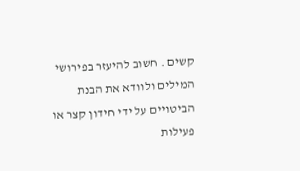קשים . חשוב להיעזר בפירושי המילים ולוודא את הבנת הביטויים על ידי חידון קצר או פעילות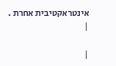אינטראקטיבית אחרת .
|

|